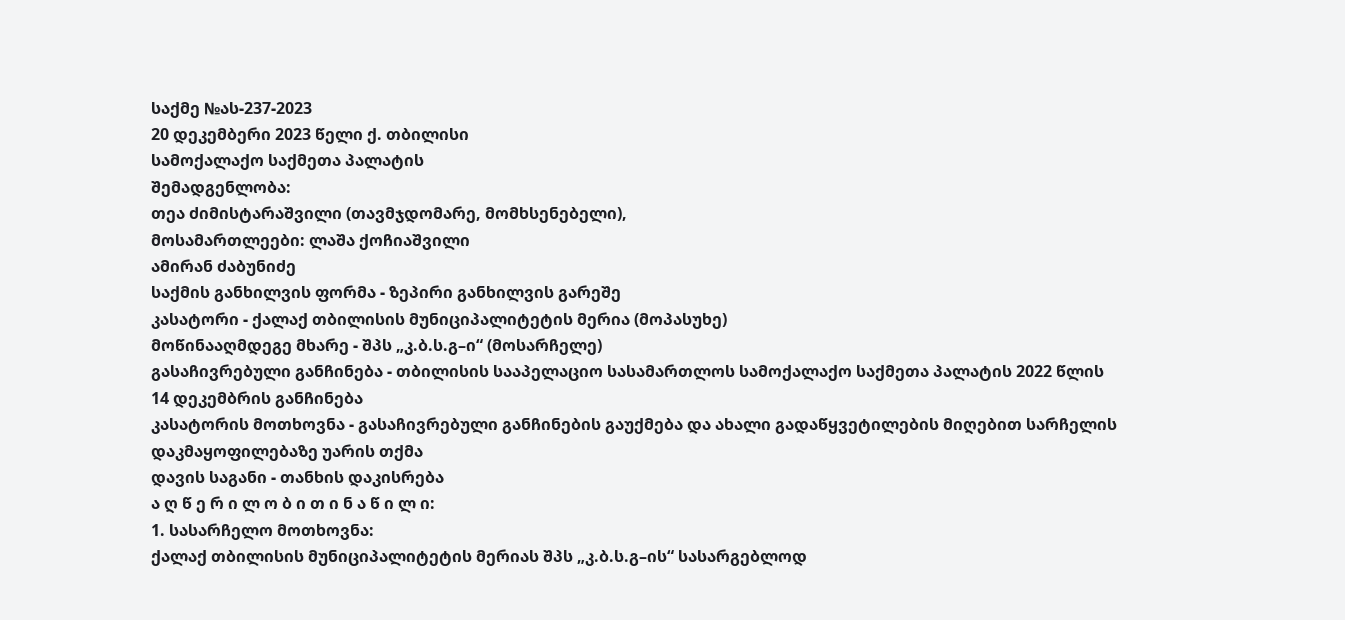საქმე №ას-237-2023
20 დეკემბერი 2023 წელი ქ. თბილისი
სამოქალაქო საქმეთა პალატის
შემადგენლობა:
თეა ძიმისტარაშვილი (თავმჯდომარე, მომხსენებელი),
მოსამართლეები: ლაშა ქოჩიაშვილი
ამირან ძაბუნიძე
საქმის განხილვის ფორმა - ზეპირი განხილვის გარეშე
კასატორი - ქალაქ თბილისის მუნიციპალიტეტის მერია (მოპასუხე)
მოწინააღმდეგე მხარე - შპს „კ.ბ.ს.გ–ი“ (მოსარჩელე)
გასაჩივრებული განჩინება - თბილისის სააპელაციო სასამართლოს სამოქალაქო საქმეთა პალატის 2022 წლის 14 დეკემბრის განჩინება
კასატორის მოთხოვნა - გასაჩივრებული განჩინების გაუქმება და ახალი გადაწყვეტილების მიღებით სარჩელის დაკმაყოფილებაზე უარის თქმა
დავის საგანი - თანხის დაკისრება
ა ღ წ ე რ ი ლ ო ბ ი თ ი ნ ა წ ი ლ ი:
1. სასარჩელო მოთხოვნა:
ქალაქ თბილისის მუნიციპალიტეტის მერიას შპს „კ.ბ.ს.გ–ის“ სასარგებლოდ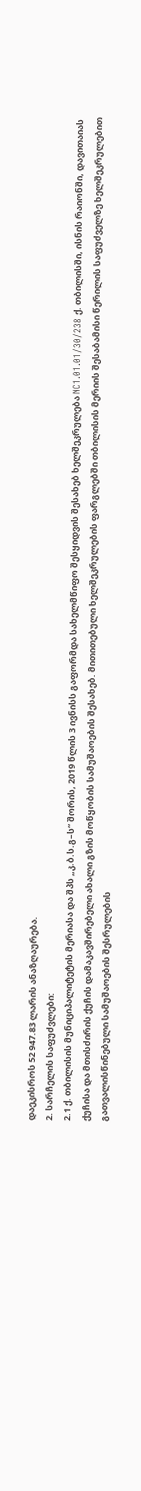დაეკისროს 52 947.83 ლარის ანაზღაურება.
2. სარჩელის საფუძვლები:
2.1 ქ. თბილისის მუნიციპალიტეტის მერიასა და შპს „კ.ბ.ს.გ–ს“ შორის, 2019 წლის 3 ივნისს გაფორმდა სახელმწიფო შესყიდვის შესახებ ხელშეკრულება NC1.01.01/30/238 ქ. თბილისში, ისნის რაიონში, დავითაიას ქუჩისა და მთისძირის ქუჩის დამაკავშირებელი ახალი გზის მოწყობის სამუშაოების შესახებ. მითითებული ხელშეკრულების ფარგლებში თბილისის მერიის შესაბამისი წერილის საფუძველზე ხელშეკრულებით გათვალისწინებული სამუშაოების შესრულების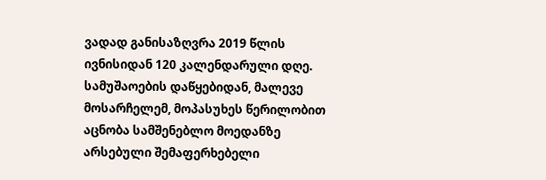ვადად განისაზღვრა 2019 წლის ივნისიდან 120 კალენდარული დღე.
სამუშაოების დაწყებიდან, მალევე მოსარჩელემ, მოპასუხეს წერილობით აცნობა სამშენებლო მოედანზე არსებული შემაფერხებელი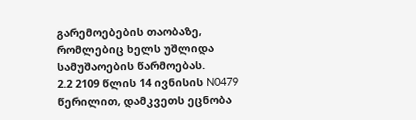გარემოებების თაობაზე, რომლებიც ხელს უშლიდა სამუშაოების წარმოებას.
2.2 2109 წლის 14 ივნისის N0479 წერილით, დამკვეთს ეცნობა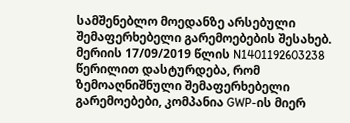სამშენებლო მოედანზე არსებული შემაფერხებელი გარემოებების შესახებ. მერიის 17/09/2019 წლის N1401192603238 წერილით დასტურდება, რომ ზემოაღნიშნული შემაფერხებელი გარემოებები, კომპანია GWP-ის მიერ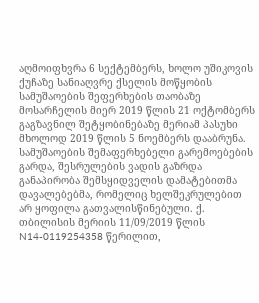აღმოიფხვრა 6 სექტემბერს, ხოლო უშიკოვის ქუჩაზე სანიაღვრე ქსელის მოწყობის სამუშაოების შეფერხების თაობაზე მოსარჩელის მიერ 2019 წლის 21 ოქტომბერს გაგზავნილ შეტყობინებაზე მერიამ პასუხი მხოლოდ 2019 წლის 5 ნოემბერს დააბრუნა. სამუშაოების შემაფერხებელი გარემოებების გარდა, შესრულების ვადის გაზრდა განაპირობა შემსყიდველის დამატებითმა დავალებებმა, რომელიც ხელშეკრულებით არ ყოფილა გათვალისწინებული. ქ. თბილისის მერიის 11/09/2019 წლის N14-0119254358 წერილით,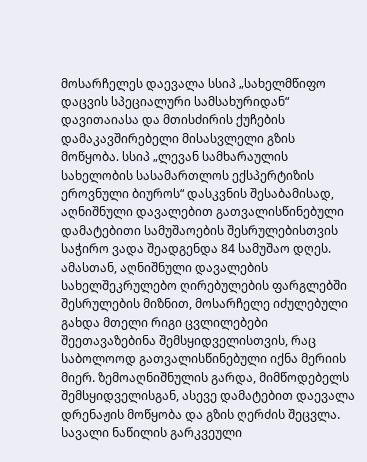მოსარჩელეს დაევალა სსიპ „სახელმწიფო დაცვის სპეციალური სამსახურიდან“ დავითაიასა და მთისძირის ქუჩების დამაკავშირებელი მისასვლელი გზის მოწყობა. სსიპ „ლევან სამხარაულის სახელობის სასამართლოს ექსპერტიზის ეროვნული ბიუროს“ დასკვნის შესაბამისად, აღნიშნული დავალებით გათვალისწინებული დამატებითი სამუშაოების შესრულებისთვის საჭირო ვადა შეადგენდა 84 სამუშაო დღეს. ამასთან, აღნიშნული დავალების სახელშეკრულებო ღირებულების ფარგლებში შესრულების მიზნით, მოსარჩელე იძულებული გახდა მთელი რიგი ცვლილებები შეეთავაზებინა შემსყიდველისთვის, რაც საბოლოოდ გათვალისწინებული იქნა მერიის მიერ. ზემოაღნიშნულის გარდა, მიმწოდებელს შემსყიდველისგან, ასევე დამატებით დაევალა დრენაჟის მოწყობა და გზის ღერძის შეცვლა. სავალი ნაწილის გარკვეული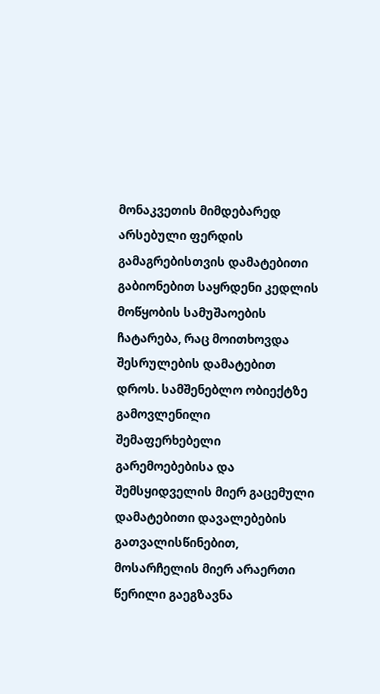მონაკვეთის მიმდებარედ არსებული ფერდის გამაგრებისთვის დამატებითი გაბიონებით საყრდენი კედლის მოწყობის სამუშაოების ჩატარება, რაც მოითხოვდა შესრულების დამატებით დროს. სამშენებლო ობიექტზე გამოვლენილი შემაფერხებელი გარემოებებისა და შემსყიდველის მიერ გაცემული დამატებითი დავალებების გათვალისწინებით, მოსარჩელის მიერ არაერთი წერილი გაეგზავნა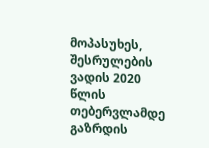მოპასუხეს, შესრულების ვადის 2020 წლის თებერვლამდე გაზრდის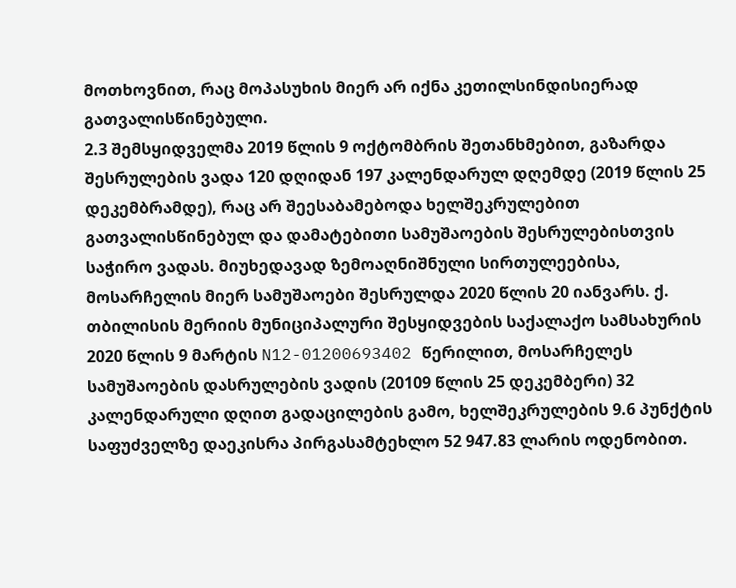მოთხოვნით, რაც მოპასუხის მიერ არ იქნა კეთილსინდისიერად გათვალისწინებული.
2.3 შემსყიდველმა 2019 წლის 9 ოქტომბრის შეთანხმებით, გაზარდა შესრულების ვადა 120 დღიდან 197 კალენდარულ დღემდე (2019 წლის 25 დეკემბრამდე), რაც არ შეესაბამებოდა ხელშეკრულებით გათვალისწინებულ და დამატებითი სამუშაოების შესრულებისთვის საჭირო ვადას. მიუხედავად ზემოაღნიშნული სირთულეებისა, მოსარჩელის მიერ სამუშაოები შესრულდა 2020 წლის 20 იანვარს. ქ. თბილისის მერიის მუნიციპალური შესყიდვების საქალაქო სამსახურის 2020 წლის 9 მარტის N12-01200693402 წერილით, მოსარჩელეს სამუშაოების დასრულების ვადის (20109 წლის 25 დეკემბერი) 32 კალენდარული დღით გადაცილების გამო, ხელშეკრულების 9.6 პუნქტის საფუძველზე დაეკისრა პირგასამტეხლო 52 947.83 ლარის ოდენობით.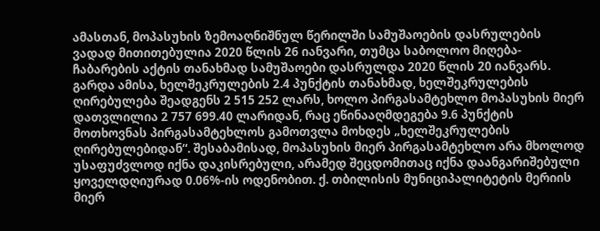ამასთან, მოპასუხის ზემოაღნიშნულ წერილში სამუშაოების დასრულების ვადად მითითებულია 2020 წლის 26 იანვარი, თუმცა საბოლოო მიღება-ჩაბარების აქტის თანახმად სამუშაოები დასრულდა 2020 წლის 20 იანვარს. გარდა ამისა, ხელშეკრულების 2.4 პუნქტის თანახმად, ხელშეკრულების ღირებულება შეადგენს 2 515 252 ლარს, ხოლო პირგასამტეხლო მოპასუხის მიერ დათვლილია 2 757 699.40 ლარიდან, რაც ეწინააღმდეგება 9.6 პუნქტის მოთხოვნას პირგასამტეხლოს გამოთვლა მოხდეს „ხელშეკრულების ღირებულებიდან“. შესაბამისად, მოპასუხის მიერ პირგასამტეხლო არა მხოლოდ უსაფუძვლოდ იქნა დაკისრებული, არამედ შეცდომითაც იქნა დაანგარიშებული ყოველდღიურად 0.06%-ის ოდენობით. ქ. თბილისის მუნიციპალიტეტის მერიის მიერ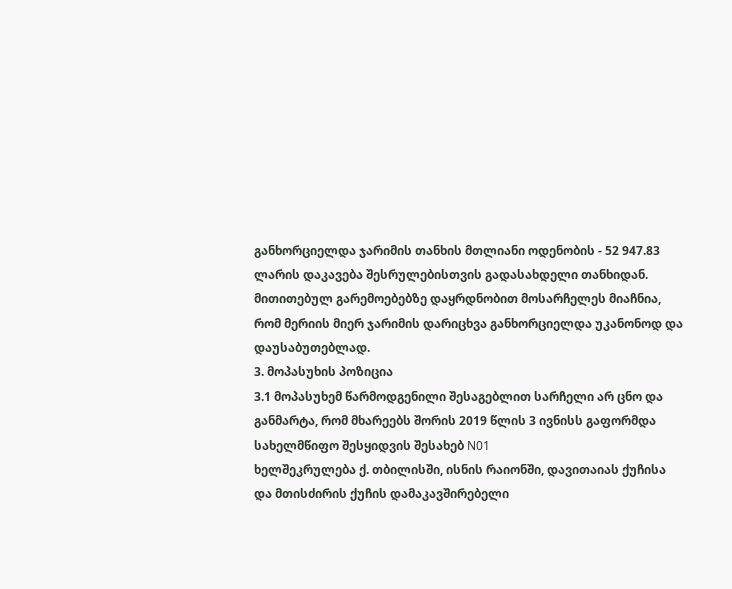განხორციელდა ჯარიმის თანხის მთლიანი ოდენობის - 52 947.83 ლარის დაკავება შესრულებისთვის გადასახდელი თანხიდან. მითითებულ გარემოებებზე დაყრდნობით მოსარჩელეს მიაჩნია, რომ მერიის მიერ ჯარიმის დარიცხვა განხორციელდა უკანონოდ და დაუსაბუთებლად.
3. მოპასუხის პოზიცია
3.1 მოპასუხემ წარმოდგენილი შესაგებლით სარჩელი არ ცნო და განმარტა, რომ მხარეებს შორის 2019 წლის 3 ივნისს გაფორმდა სახელმწიფო შესყიდვის შესახებ N01
ხელშეკრულება ქ. თბილისში, ისნის რაიონში, დავითაიას ქუჩისა და მთისძირის ქუჩის დამაკავშირებელი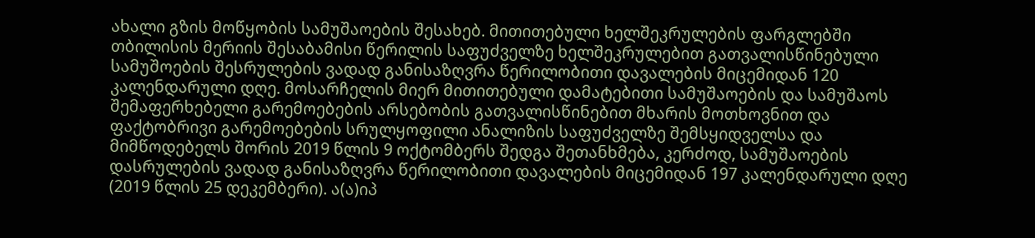ახალი გზის მოწყობის სამუშაოების შესახებ. მითითებული ხელშეკრულების ფარგლებში თბილისის მერიის შესაბამისი წერილის საფუძველზე ხელშეკრულებით გათვალისწინებული სამუშოების შესრულების ვადად განისაზღვრა წერილობითი დავალების მიცემიდან 120 კალენდარული დღე. მოსარჩელის მიერ მითითებული დამატებითი სამუშაოების და სამუშაოს შემაფერხებელი გარემოებების არსებობის გათვალისწინებით მხარის მოთხოვნით და ფაქტობრივი გარემოებების სრულყოფილი ანალიზის საფუძველზე შემსყიდველსა და მიმწოდებელს შორის 2019 წლის 9 ოქტომბერს შედგა შეთანხმება, კერძოდ, სამუშაოების დასრულების ვადად განისაზღვრა წერილობითი დავალების მიცემიდან 197 კალენდარული დღე (2019 წლის 25 დეკემბერი). ა(ა)იპ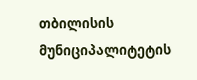თბილისის მუნიციპალიტეტის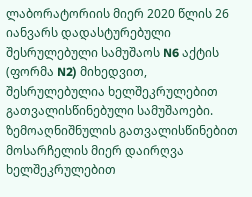ლაბორატორიის მიერ 2020 წლის 26 იანვარს დადასტურებული შესრულებული სამუშაოს N6 აქტის (ფორმა N2) მიხედვით, შესრულებულია ხელშეკრულებით გათვალისწინებული სამუშაოები. ზემოაღნიშნულის გათვალისწინებით მოსარჩელის მიერ დაირღვა ხელშეკრულებით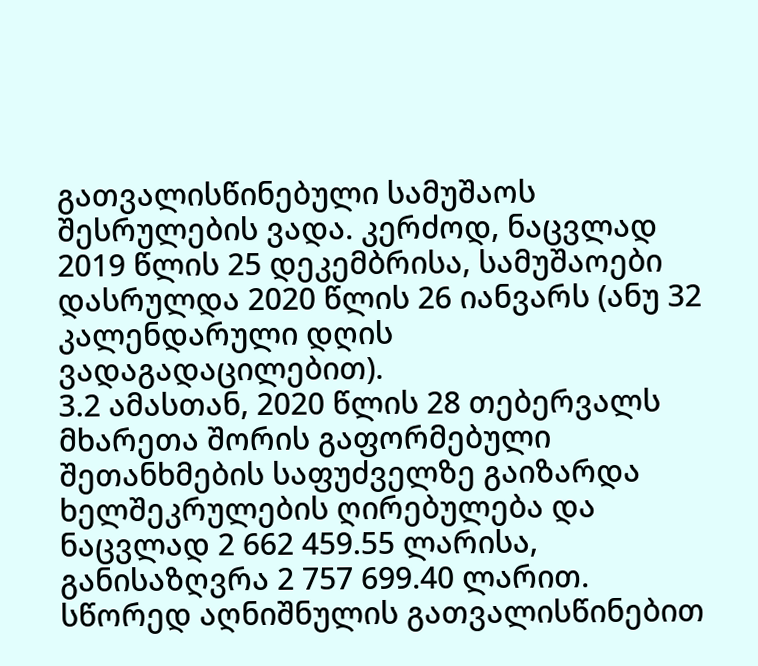გათვალისწინებული სამუშაოს შესრულების ვადა. კერძოდ, ნაცვლად 2019 წლის 25 დეკემბრისა, სამუშაოები დასრულდა 2020 წლის 26 იანვარს (ანუ 32 კალენდარული დღის ვადაგადაცილებით).
3.2 ამასთან, 2020 წლის 28 თებერვალს მხარეთა შორის გაფორმებული შეთანხმების საფუძველზე გაიზარდა ხელშეკრულების ღირებულება და ნაცვლად 2 662 459.55 ლარისა, განისაზღვრა 2 757 699.40 ლარით. სწორედ აღნიშნულის გათვალისწინებით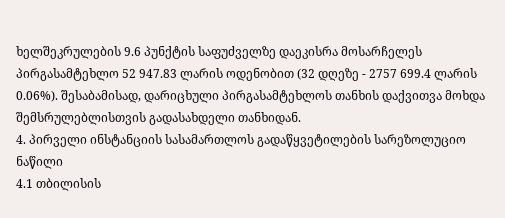ხელშეკრულების 9.6 პუნქტის საფუძველზე დაეკისრა მოსარჩელეს პირგასამტეხლო 52 947.83 ლარის ოდენობით (32 დღეზე - 2757 699.4 ლარის 0.06%). შესაბამისად, დარიცხული პირგასამტეხლოს თანხის დაქვითვა მოხდა შემსრულებლისთვის გადასახდელი თანხიდან.
4. პირველი ინსტანციის სასამართლოს გადაწყვეტილების სარეზოლუციო ნაწილი
4.1 თბილისის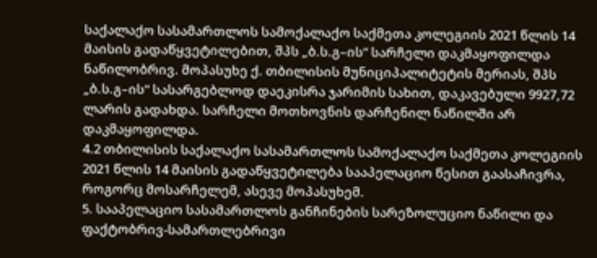საქალაქო სასამართლოს სამოქალაქო საქმეთა კოლეგიის 2021 წლის 14 მაისის გადაწყვეტილებით, შპს „ბ.ს.გ–ის“ სარჩელი დაკმაყოფილდა ნაწილობრივ. მოპასუხე ქ. თბილისის მუნიციპალიტეტის მერიას, შპს „ბ.ს.გ–ის“ სასარგებლოდ დაეკისრა ჯარიმის სახით, დაკავებული 9927,72 ლარის გადახდა. სარჩელი მოთხოვნის დარჩენილ ნაწილში არ დაკმაყოფილდა.
4.2 თბილისის საქალაქო სასამართლოს სამოქალაქო საქმეთა კოლეგიის 2021 წლის 14 მაისის გადაწყვეტილება სააპელაციო წესით გაასაჩივრა, როგორც მოსარჩელემ, ასევე მოპასუხემ.
5. სააპელაციო სასამართლოს განჩინების სარეზოლუციო ნაწილი და ფაქტობრივ-სამართლებრივი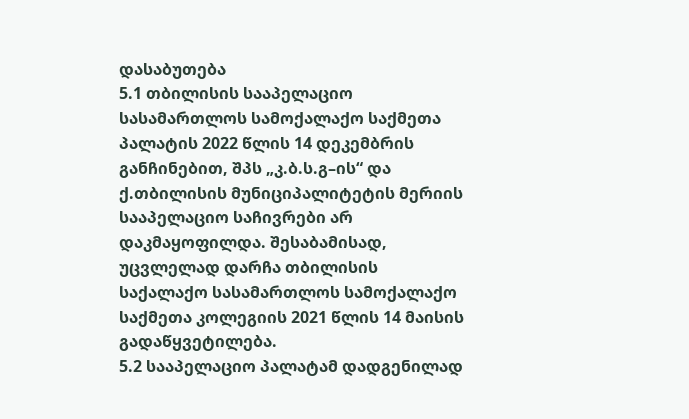დასაბუთება
5.1 თბილისის სააპელაციო სასამართლოს სამოქალაქო საქმეთა პალატის 2022 წლის 14 დეკემბრის განჩინებით, შპს „კ.ბ.ს.გ–ის“ და ქ.თბილისის მუნიციპალიტეტის მერიის სააპელაციო საჩივრები არ დაკმაყოფილდა. შესაბამისად, უცვლელად დარჩა თბილისის საქალაქო სასამართლოს სამოქალაქო საქმეთა კოლეგიის 2021 წლის 14 მაისის გადაწყვეტილება.
5.2 სააპელაციო პალატამ დადგენილად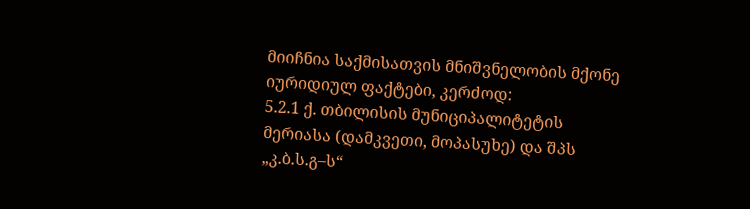მიიჩნია საქმისათვის მნიშვნელობის მქონე იურიდიულ ფაქტები, კერძოდ:
5.2.1 ქ. თბილისის მუნიციპალიტეტის მერიასა (დამკვეთი, მოპასუხე) და შპს „კ.ბ.ს.გ–ს“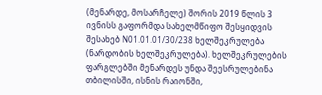(მენარდე, მოსარჩელე) შორის 2019 წლის 3 ივნისს გაფორმდა სახელმწიფო შესყიდვის შესახებ N01.01.01/30/238 ხელშეკრულება (ნარდობის ხელშეკრულება). ხელშეკრულების ფარგლებში მენარდეს უნდა შეესრულებინა თბილისში, ისნის რაიონში,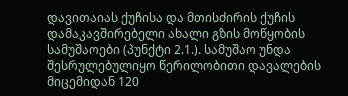დავითაიას ქუჩისა და მთისძირის ქუჩის დამაკავშირებელი ახალი გზის მოწყობის სამუშაოები (პუნქტი 2.1.). სამუშაო უნდა შესრულებულიყო წერილობითი დავალების მიცემიდან 120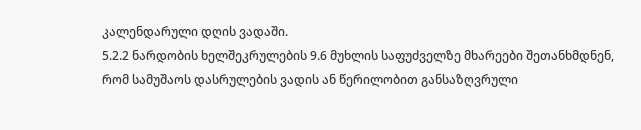კალენდარული დღის ვადაში.
5.2.2 ნარდობის ხელშეკრულების 9.6 მუხლის საფუძველზე მხარეები შეთანხმდნენ, რომ სამუშაოს დასრულების ვადის ან წერილობით განსაზღვრული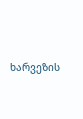ხარვეზის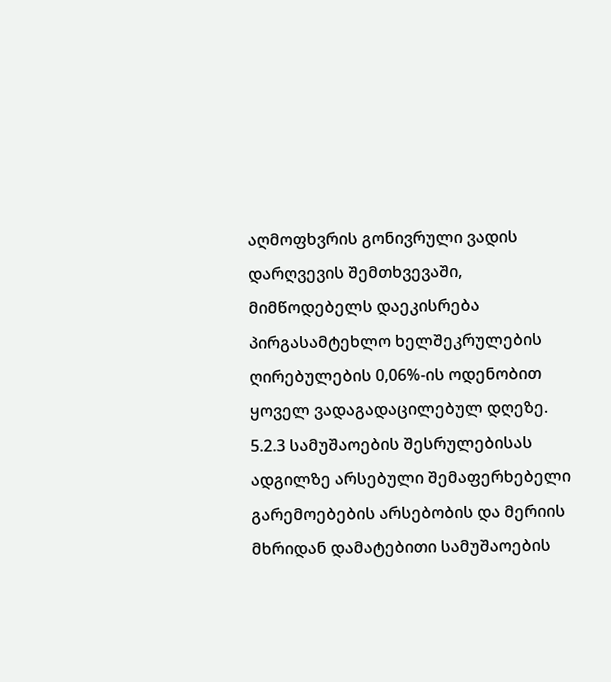აღმოფხვრის გონივრული ვადის დარღვევის შემთხვევაში, მიმწოდებელს დაეკისრება პირგასამტეხლო ხელშეკრულების ღირებულების 0,06%-ის ოდენობით ყოველ ვადაგადაცილებულ დღეზე.
5.2.3 სამუშაოების შესრულებისას ადგილზე არსებული შემაფერხებელი გარემოებების არსებობის და მერიის მხრიდან დამატებითი სამუშაოების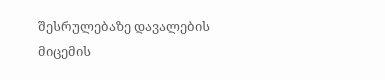შესრულებაზე დავალების მიცემის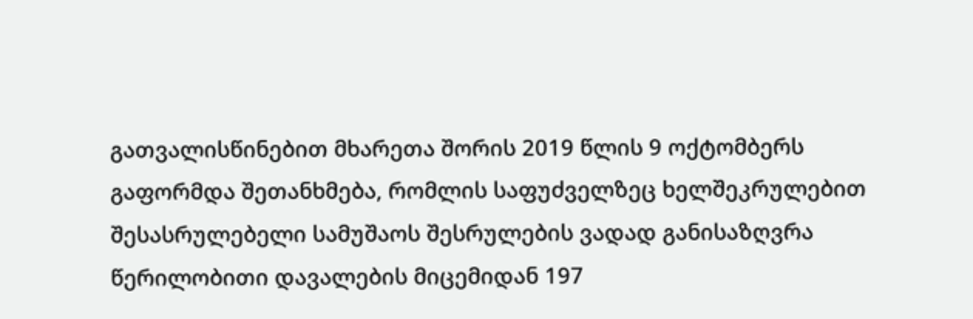გათვალისწინებით მხარეთა შორის 2019 წლის 9 ოქტომბერს გაფორმდა შეთანხმება, რომლის საფუძველზეც ხელშეკრულებით შესასრულებელი სამუშაოს შესრულების ვადად განისაზღვრა წერილობითი დავალების მიცემიდან 197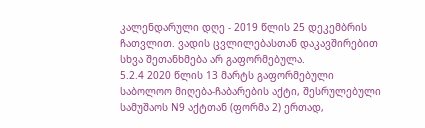კალენდარული დღე - 2019 წლის 25 დეკემბრის ჩათვლით. ვადის ცვლილებასთან დაკავშირებით სხვა შეთანხმება არ გაფორმებულა.
5.2.4 2020 წლის 13 მარტს გაფორმებული საბოლოო მიღება-ჩაბარების აქტი, შესრულებული სამუშაოს N9 აქტთან (ფორმა 2) ერთად,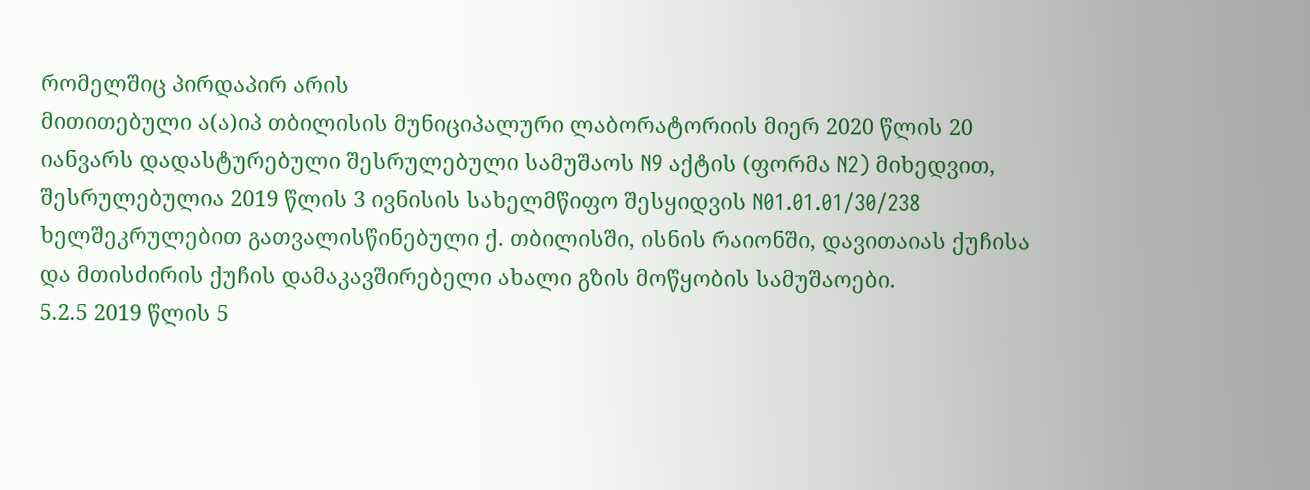რომელშიც პირდაპირ არის
მითითებული ა(ა)იპ თბილისის მუნიციპალური ლაბორატორიის მიერ 2020 წლის 20 იანვარს დადასტურებული შესრულებული სამუშაოს N9 აქტის (ფორმა N2) მიხედვით, შესრულებულია 2019 წლის 3 ივნისის სახელმწიფო შესყიდვის N01.01.01/30/238 ხელშეკრულებით გათვალისწინებული ქ. თბილისში, ისნის რაიონში, დავითაიას ქუჩისა და მთისძირის ქუჩის დამაკავშირებელი ახალი გზის მოწყობის სამუშაოები.
5.2.5 2019 წლის 5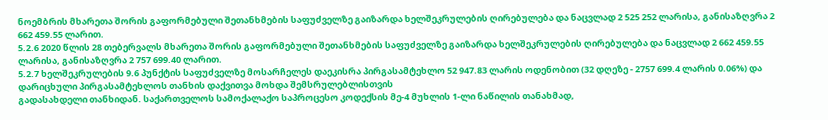ნოემბრის მხარეთა შორის გაფორმებული შეთანხმების საფუძველზე გაიზარდა ხელშეკრულების ღირებულება და ნაცვლად 2 525 252 ლარისა, განისაზღვრა 2 662 459.55 ლარით.
5.2.6 2020 წლის 28 თებერვალს მხარეთა შორის გაფორმებული შეთანხმების საფუძველზე გაიზარდა ხელშეკრულების ღირებულება და ნაცვლად 2 662 459.55 ლარისა, განისაზღვრა 2 757 699.40 ლარით.
5.2.7 ხელშეკრულების 9.6 პუნქტის საფუძველზე მოსარჩელეს დაეკისრა პირგასამტეხლო 52 947.83 ლარის ოდენობით (32 დღეზე - 2757 699.4 ლარის 0.06%) და დარიცხული პირგასამტეხლოს თანხის დაქვითვა მოხდა შემსრულებლისთვის
გადასახდელი თანხიდან. საქართველოს სამოქალაქო საპროცესო კოდექსის მე-4 მუხლის 1-ლი ნაწილის თანახმად,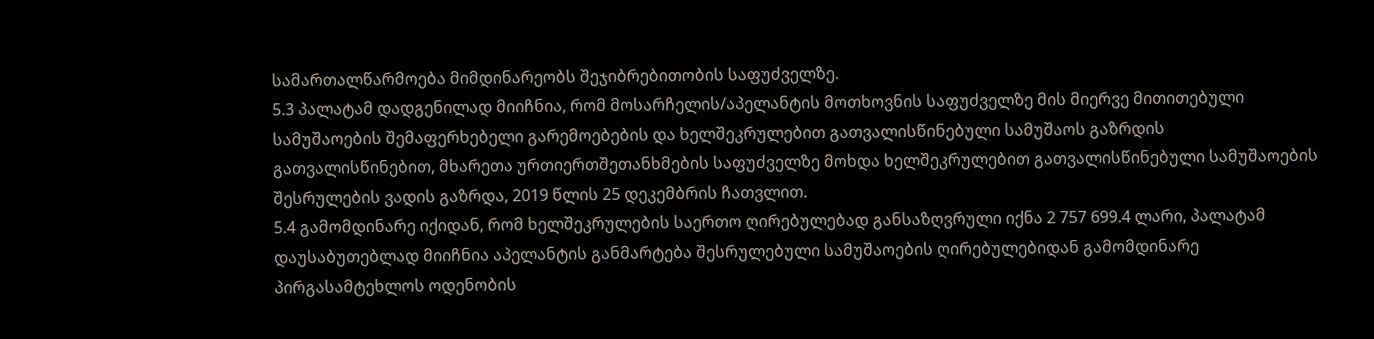სამართალწარმოება მიმდინარეობს შეჯიბრებითობის საფუძველზე.
5.3 პალატამ დადგენილად მიიჩნია, რომ მოსარჩელის/აპელანტის მოთხოვნის საფუძველზე მის მიერვე მითითებული სამუშაოების შემაფერხებელი გარემოებების და ხელშეკრულებით გათვალისწინებული სამუშაოს გაზრდის გათვალისწინებით, მხარეთა ურთიერთშეთანხმების საფუძველზე მოხდა ხელშეკრულებით გათვალისწინებული სამუშაოების შესრულების ვადის გაზრდა, 2019 წლის 25 დეკემბრის ჩათვლით.
5.4 გამომდინარე იქიდან, რომ ხელშეკრულების საერთო ღირებულებად განსაზღვრული იქნა 2 757 699.4 ლარი, პალატამ დაუსაბუთებლად მიიჩნია აპელანტის განმარტება შესრულებული სამუშაოების ღირებულებიდან გამომდინარე პირგასამტეხლოს ოდენობის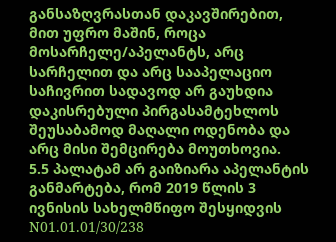განსაზღვრასთან დაკავშირებით, მით უფრო მაშინ, როცა მოსარჩელე/აპელანტს, არც სარჩელით და არც სააპელაციო საჩივრით სადავოდ არ გაუხდია დაკისრებული პირგასამტეხლოს შეუსაბამოდ მაღალი ოდენობა და არც მისი შემცირება მოუთხოვია.
5.5 პალატამ არ გაიზიარა აპელანტის განმარტება, რომ 2019 წლის 3 ივნისის სახელმწიფო შესყიდვის N01.01.01/30/238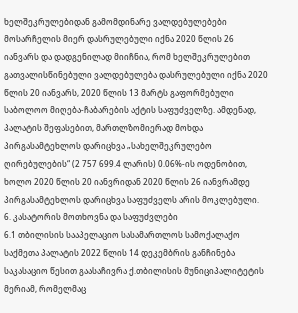ხელშეკრულებიდან გამომდინარე ვალდებულებები მოსარჩელის მიერ დასრულებული იქნა 2020 წლის 26 იანვარს და დადგენილად მიიჩნია, რომ ხელშეკრულებით გათვალისწინებული ვალდებულება დასრულებული იქნა 2020 წლის 20 იანვარს, 2020 წლის 13 მარტს გაფორმებული საბოლოო მიღება-ჩაბარების აქტის საფუძველზე. ამდენად, პალატის შეფასებით, მართლზომიერად მოხდა პირგასამტეხლოს დარიცხვა „სახელშეკრულებო ღირებულების“ (2 757 699.4 ლარის) 0.06%-ის ოდენობით, ხოლო 2020 წლის 20 იანვრიდან 2020 წლის 26 იანვრამდე პირგასამტეხლოს დარიცხვა საფუძველს არის მოკლებული.
6. კასატორის მოთხოვნა და საფუძვლები
6.1 თბილისის სააპელაციო სასამართლოს სამოქალაქო საქმეთა პალატის 2022 წლის 14 დეკემბრის განჩინება საკასაციო წესით გაასაჩივრა ქ.თბილისის მუნიციპალიტეტის მერიამ, რომელმაც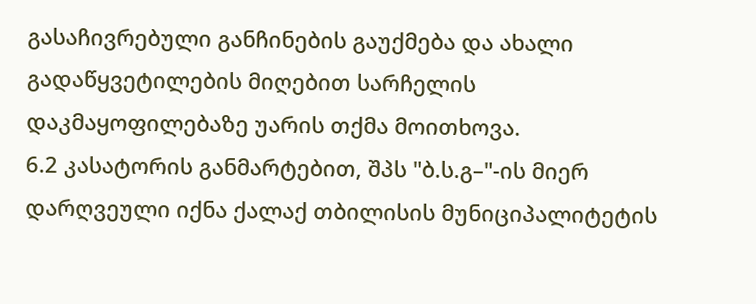გასაჩივრებული განჩინების გაუქმება და ახალი გადაწყვეტილების მიღებით სარჩელის დაკმაყოფილებაზე უარის თქმა მოითხოვა.
6.2 კასატორის განმარტებით, შპს "ბ.ს.გ–"-ის მიერ დარღვეული იქნა ქალაქ თბილისის მუნიციპალიტეტის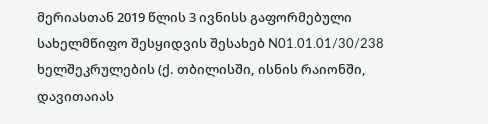მერიასთან 2019 წლის 3 ივნისს გაფორმებული სახელმწიფო შესყიდვის შესახებ N01.01.01/30/238 ხელშეკრულების (ქ. თბილისში, ისნის რაიონში, დავითაიას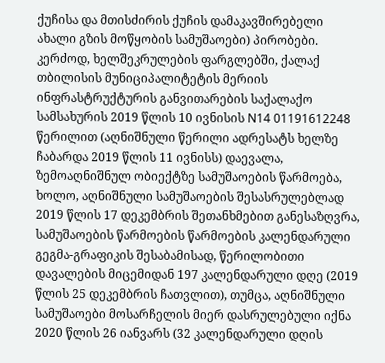ქუჩისა და მთისძირის ქუჩის დამაკავშირებელი ახალი გზის მოწყობის სამუშაოები) პირობები. კერძოდ, ხელშეკრულების ფარგლებში, ქალაქ თბილისის მუნიციპალიტეტის მერიის ინფრასტრუქტურის განვითარების საქალაქო სამსახურის 2019 წლის 10 ივნისის N14 01191612248 წერილით (აღნიშნული წერილი ადრესატს ხელზე ჩაბარდა 2019 წლის 11 ივნისს) დაევალა, ზემოაღნიშნულ ობიექტზე სამუშაოების წარმოება, ხოლო, აღნიშნული სამუშაოების შესასრულებლად 2019 წლის 17 დეკემბრის შეთანხმებით განესაზღვრა, სამუშაოების წარმოების წარმოების კალენდარული გეგმა-გრაფიკის შესაბამისად, წერილობითი დავალების მიცემიდან 197 კალენდარული დღე (2019 წლის 25 დეკემბრის ჩათვლით), თუმცა, აღნიშნული სამუშაოები მოსარჩელის მიერ დასრულებული იქნა 2020 წლის 26 იანვარს (32 კალენდარული დღის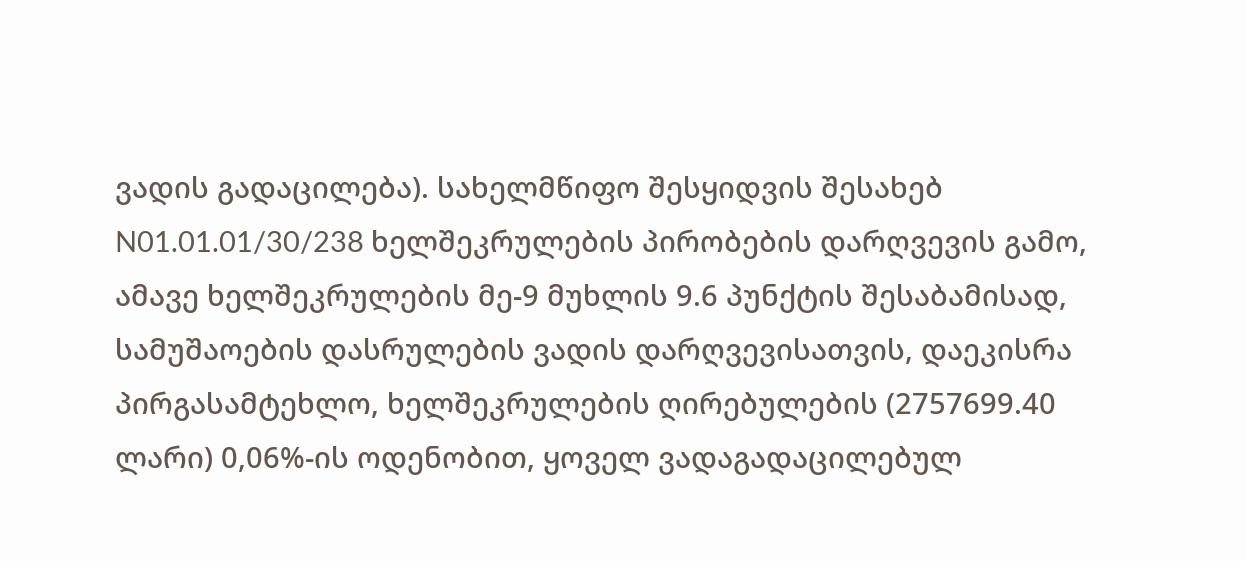ვადის გადაცილება). სახელმწიფო შესყიდვის შესახებ N01.01.01/30/238 ხელშეკრულების პირობების დარღვევის გამო, ამავე ხელშეკრულების მე-9 მუხლის 9.6 პუნქტის შესაბამისად, სამუშაოების დასრულების ვადის დარღვევისათვის, დაეკისრა პირგასამტეხლო, ხელშეკრულების ღირებულების (2757699.40 ლარი) 0,06%-ის ოდენობით, ყოველ ვადაგადაცილებულ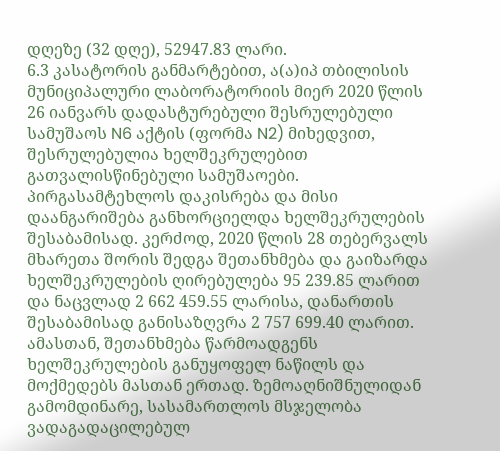დღეზე (32 დღე), 52947.83 ლარი.
6.3 კასატორის განმარტებით, ა(ა)იპ თბილისის მუნიციპალური ლაბორატორიის მიერ 2020 წლის 26 იანვარს დადასტურებული შესრულებული სამუშაოს N6 აქტის (ფორმა N2) მიხედვით, შესრულებულია ხელშეკრულებით გათვალისწინებული სამუშაოები. პირგასამტეხლოს დაკისრება და მისი დაანგარიშება განხორციელდა ხელშეკრულების შესაბამისად. კერძოდ, 2020 წლის 28 თებერვალს მხარეთა შორის შედგა შეთანხმება და გაიზარდა ხელშეკრულების ღირებულება 95 239.85 ლარით და ნაცვლად 2 662 459.55 ლარისა, დანართის შესაბამისად განისაზღვრა 2 757 699.40 ლარით. ამასთან, შეთანხმება წარმოადგენს ხელშეკრულების განუყოფელ ნაწილს და მოქმედებს მასთან ერთად. ზემოაღნიშნულიდან გამომდინარე, სასამართლოს მსჯელობა ვადაგადაცილებულ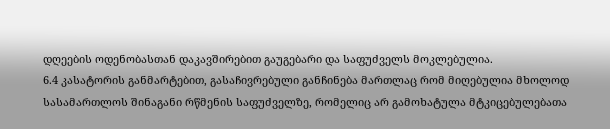დღეების ოდენობასთან დაკავშირებით გაუგებარი და საფუძველს მოკლებულია.
6.4 კასატორის განმარტებით, გასაჩივრებული განჩინება მართლაც რომ მიღებულია მხოლოდ სასამართლოს შინაგანი რწმენის საფუძველზე, რომელიც არ გამოხატულა მტკიცებულებათა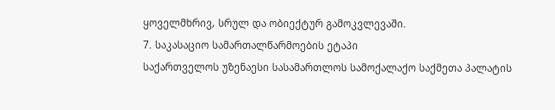ყოველმხრივ, სრულ და ობიექტურ გამოკვლევაში.
7. საკასაციო სამართალწარმოების ეტაპი
საქართველოს უზენაესი სასამართლოს სამოქალაქო საქმეთა პალატის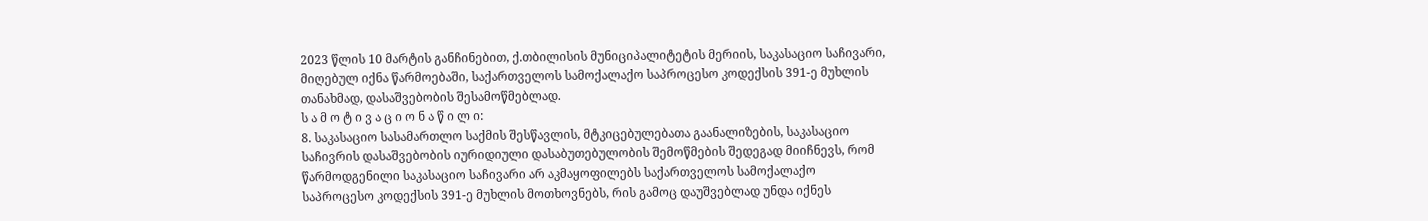2023 წლის 10 მარტის განჩინებით, ქ.თბილისის მუნიციპალიტეტის მერიის, საკასაციო საჩივარი, მიღებულ იქნა წარმოებაში, საქართველოს სამოქალაქო საპროცესო კოდექსის 391-ე მუხლის თანახმად, დასაშვებობის შესამოწმებლად.
ს ა მ ო ტ ი ვ ა ც ი ო ნ ა წ ი ლ ი:
8. საკასაციო სასამართლო საქმის შესწავლის, მტკიცებულებათა გაანალიზების, საკასაციო საჩივრის დასაშვებობის იურიდიული დასაბუთებულობის შემოწმების შედეგად მიიჩნევს, რომ წარმოდგენილი საკასაციო საჩივარი არ აკმაყოფილებს საქართველოს სამოქალაქო საპროცესო კოდექსის 391-ე მუხლის მოთხოვნებს, რის გამოც დაუშვებლად უნდა იქნეს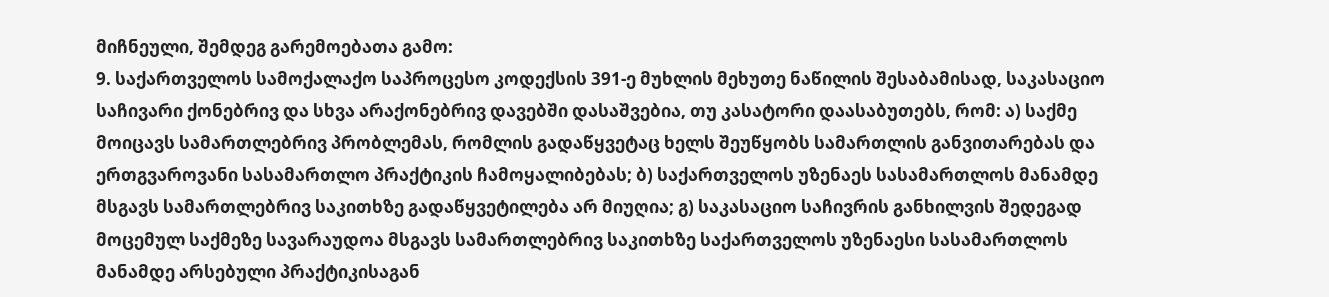მიჩნეული, შემდეგ გარემოებათა გამო:
9. საქართველოს სამოქალაქო საპროცესო კოდექსის 391-ე მუხლის მეხუთე ნაწილის შესაბამისად, საკასაციო საჩივარი ქონებრივ და სხვა არაქონებრივ დავებში დასაშვებია, თუ კასატორი დაასაბუთებს, რომ: ა) საქმე მოიცავს სამართლებრივ პრობლემას, რომლის გადაწყვეტაც ხელს შეუწყობს სამართლის განვითარებას და ერთგვაროვანი სასამართლო პრაქტიკის ჩამოყალიბებას; ბ) საქართველოს უზენაეს სასამართლოს მანამდე მსგავს სამართლებრივ საკითხზე გადაწყვეტილება არ მიუღია; გ) საკასაციო საჩივრის განხილვის შედეგად მოცემულ საქმეზე სავარაუდოა მსგავს სამართლებრივ საკითხზე საქართველოს უზენაესი სასამართლოს მანამდე არსებული პრაქტიკისაგან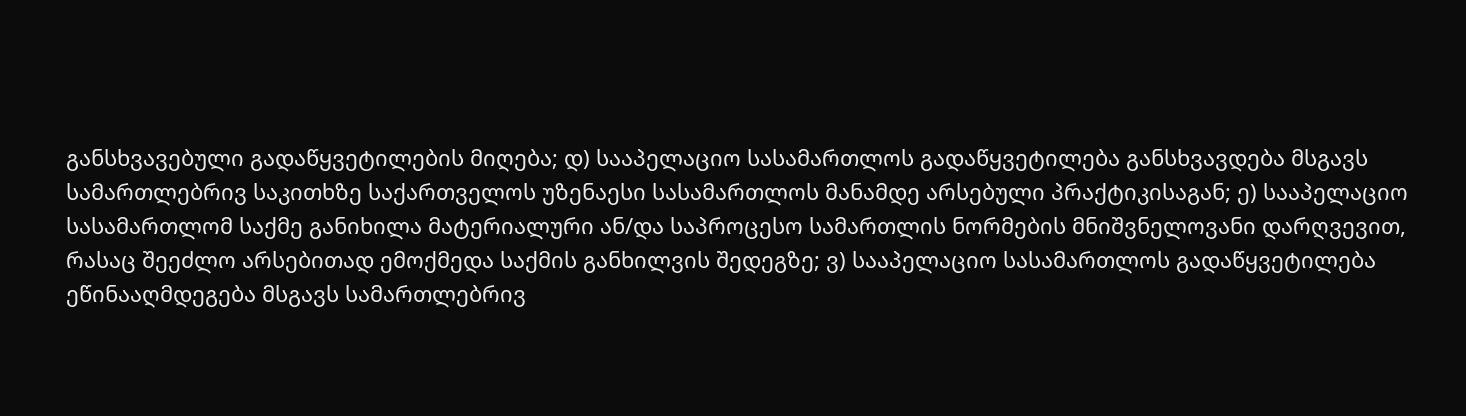განსხვავებული გადაწყვეტილების მიღება; დ) სააპელაციო სასამართლოს გადაწყვეტილება განსხვავდება მსგავს სამართლებრივ საკითხზე საქართველოს უზენაესი სასამართლოს მანამდე არსებული პრაქტიკისაგან; ე) სააპელაციო სასამართლომ საქმე განიხილა მატერიალური ან/და საპროცესო სამართლის ნორმების მნიშვნელოვანი დარღვევით, რასაც შეეძლო არსებითად ემოქმედა საქმის განხილვის შედეგზე; ვ) სააპელაციო სასამართლოს გადაწყვეტილება ეწინააღმდეგება მსგავს სამართლებრივ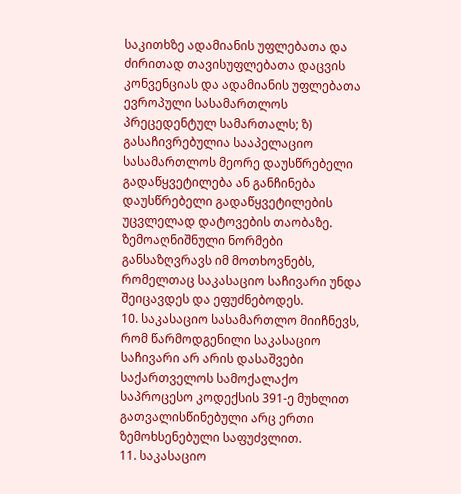საკითხზე ადამიანის უფლებათა და ძირითად თავისუფლებათა დაცვის კონვენციას და ადამიანის უფლებათა ევროპული სასამართლოს პრეცედენტულ სამართალს; ზ) გასაჩივრებულია სააპელაციო სასამართლოს მეორე დაუსწრებელი გადაწყვეტილება ან განჩინება დაუსწრებელი გადაწყვეტილების უცვლელად დატოვების თაობაზე. ზემოაღნიშნული ნორმები განსაზღვრავს იმ მოთხოვნებს, რომელთაც საკასაციო საჩივარი უნდა შეიცავდეს და ეფუძნებოდეს.
10. საკასაციო სასამართლო მიიჩნევს, რომ წარმოდგენილი საკასაციო საჩივარი არ არის დასაშვები საქართველოს სამოქალაქო საპროცესო კოდექსის 391-ე მუხლით გათვალისწინებული არც ერთი ზემოხსენებული საფუძვლით.
11. საკასაციო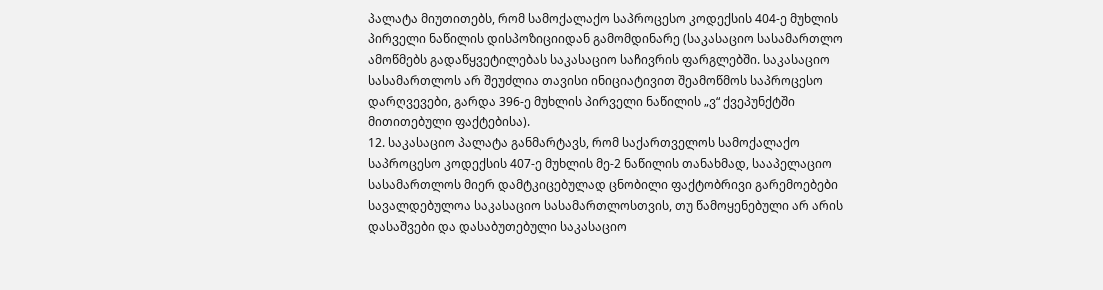პალატა მიუთითებს, რომ სამოქალაქო საპროცესო კოდექსის 404-ე მუხლის პირველი ნაწილის დისპოზიციიდან გამომდინარე (საკასაციო სასამართლო ამოწმებს გადაწყვეტილებას საკასაციო საჩივრის ფარგლებში. საკასაციო სასამართლოს არ შეუძლია თავისი ინიციატივით შეამოწმოს საპროცესო დარღვევები, გარდა 396-ე მუხლის პირველი ნაწილის „ვ“ ქვეპუნქტში მითითებული ფაქტებისა).
12. საკასაციო პალატა განმარტავს, რომ საქართველოს სამოქალაქო საპროცესო კოდექსის 407-ე მუხლის მე-2 ნაწილის თანახმად, სააპელაციო სასამართლოს მიერ დამტკიცებულად ცნობილი ფაქტობრივი გარემოებები სავალდებულოა საკასაციო სასამართლოსთვის, თუ წამოყენებული არ არის დასაშვები და დასაბუთებული საკასაციო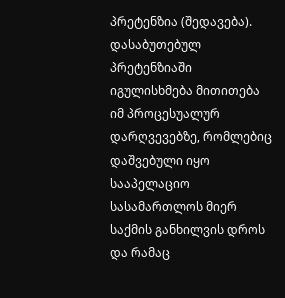პრეტენზია (შედავება). დასაბუთებულ პრეტენზიაში იგულისხმება მითითება იმ პროცესუალურ დარღვევებზე, რომლებიც დაშვებული იყო სააპელაციო სასამართლოს მიერ საქმის განხილვის დროს და რამაც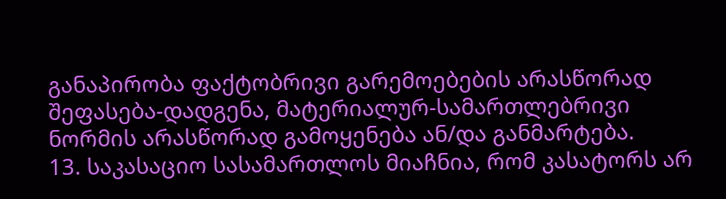განაპირობა ფაქტობრივი გარემოებების არასწორად შეფასება-დადგენა, მატერიალურ-სამართლებრივი ნორმის არასწორად გამოყენება ან/და განმარტება.
13. საკასაციო სასამართლოს მიაჩნია, რომ კასატორს არ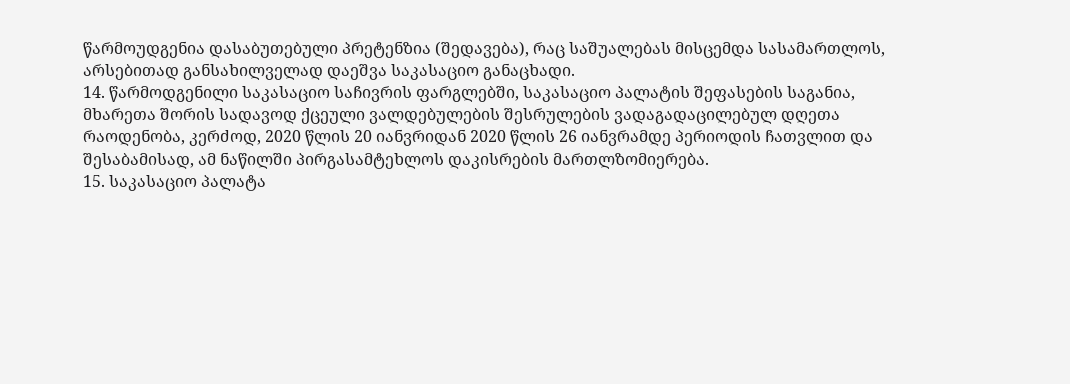წარმოუდგენია დასაბუთებული პრეტენზია (შედავება), რაც საშუალებას მისცემდა სასამართლოს, არსებითად განსახილველად დაეშვა საკასაციო განაცხადი.
14. წარმოდგენილი საკასაციო საჩივრის ფარგლებში, საკასაციო პალატის შეფასების საგანია, მხარეთა შორის სადავოდ ქცეული ვალდებულების შესრულების ვადაგადაცილებულ დღეთა რაოდენობა, კერძოდ, 2020 წლის 20 იანვრიდან 2020 წლის 26 იანვრამდე პერიოდის ჩათვლით და შესაბამისად, ამ ნაწილში პირგასამტეხლოს დაკისრების მართლზომიერება.
15. საკასაციო პალატა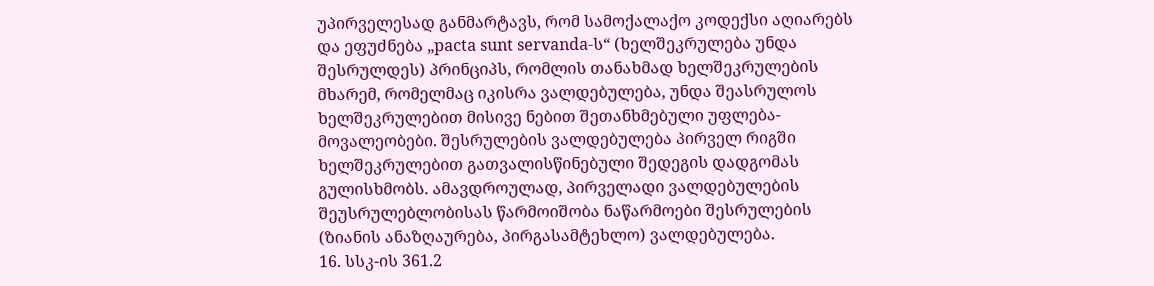უპირველესად განმარტავს, რომ სამოქალაქო კოდექსი აღიარებს და ეფუძნება „pacta sunt servanda-ს“ (ხელშეკრულება უნდა შესრულდეს) პრინციპს, რომლის თანახმად ხელშეკრულების მხარემ, რომელმაც იკისრა ვალდებულება, უნდა შეასრულოს ხელშეკრულებით მისივე ნებით შეთანხმებული უფლება-მოვალეობები. შესრულების ვალდებულება პირველ რიგში ხელშეკრულებით გათვალისწინებული შედეგის დადგომას გულისხმობს. ამავდროულად, პირველადი ვალდებულების შეუსრულებლობისას წარმოიშობა ნაწარმოები შესრულების (ზიანის ანაზღაურება, პირგასამტეხლო) ვალდებულება.
16. სსკ-ის 361.2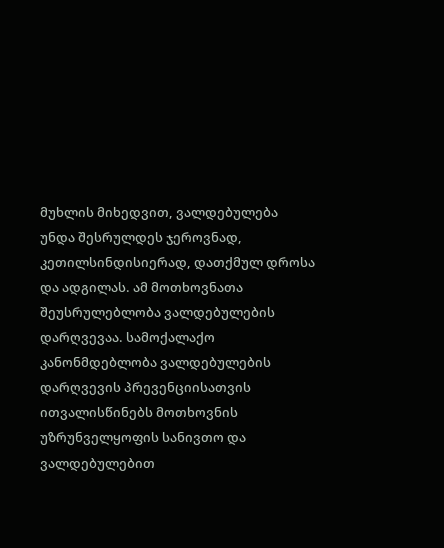მუხლის მიხედვით, ვალდებულება უნდა შესრულდეს ჯეროვნად, კეთილსინდისიერად, დათქმულ დროსა და ადგილას. ამ მოთხოვნათა შეუსრულებლობა ვალდებულების დარღვევაა. სამოქალაქო კანონმდებლობა ვალდებულების დარღვევის პრევენციისათვის ითვალისწინებს მოთხოვნის უზრუნველყოფის სანივთო და ვალდებულებით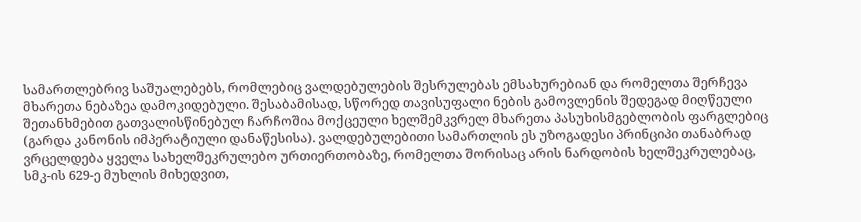სამართლებრივ საშუალებებს, რომლებიც ვალდებულების შესრულებას ემსახურებიან და რომელთა შერჩევა მხარეთა ნებაზეა დამოკიდებული. შესაბამისად, სწორედ თავისუფალი ნების გამოვლენის შედეგად მიღწეული შეთანხმებით გათვალისწინებულ ჩარჩოშია მოქცეული ხელშემკვრელ მხარეთა პასუხისმგებლობის ფარგლებიც (გარდა კანონის იმპერატიული დანაწესისა). ვალდებულებითი სამართლის ეს უზოგადესი პრინციპი თანაბრად ვრცელდება ყველა სახელშეკრულებო ურთიერთობაზე, რომელთა შორისაც არის ნარდობის ხელშეკრულებაც, სმკ-ის 629-ე მუხლის მიხედვით,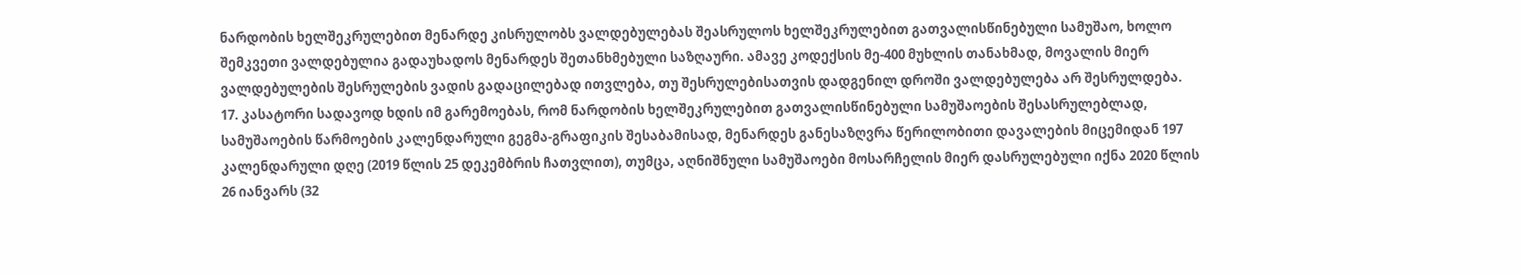ნარდობის ხელშეკრულებით მენარდე კისრულობს ვალდებულებას შეასრულოს ხელშეკრულებით გათვალისწინებული სამუშაო, ხოლო შემკვეთი ვალდებულია გადაუხადოს მენარდეს შეთანხმებული საზღაური. ამავე კოდექსის მე-400 მუხლის თანახმად, მოვალის მიერ ვალდებულების შესრულების ვადის გადაცილებად ითვლება, თუ შესრულებისათვის დადგენილ დროში ვალდებულება არ შესრულდება.
17. კასატორი სადავოდ ხდის იმ გარემოებას, რომ ნარდობის ხელშეკრულებით გათვალისწინებული სამუშაოების შესასრულებლად, სამუშაოების წარმოების კალენდარული გეგმა-გრაფიკის შესაბამისად, მენარდეს განესაზღვრა წერილობითი დავალების მიცემიდან 197 კალენდარული დღე (2019 წლის 25 დეკემბრის ჩათვლით), თუმცა, აღნიშნული სამუშაოები მოსარჩელის მიერ დასრულებული იქნა 2020 წლის 26 იანვარს (32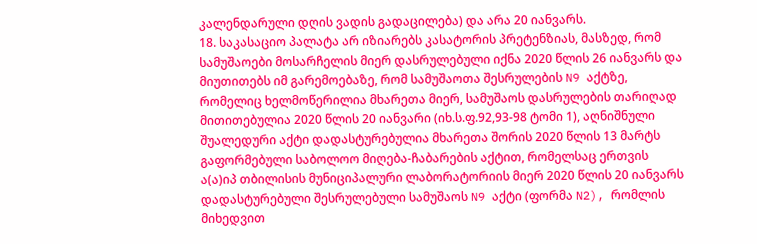კალენდარული დღის ვადის გადაცილება) და არა 20 იანვარს.
18. საკასაციო პალატა არ იზიარებს კასატორის პრეტენზიას, მასზედ, რომ სამუშაოები მოსარჩელის მიერ დასრულებული იქნა 2020 წლის 26 იანვარს და მიუთითებს იმ გარემოებაზე, რომ სამუშაოთა შესრულების N9 აქტზე, რომელიც ხელმოწერილია მხარეთა მიერ, სამუშაოს დასრულების თარიღად მითითებულია 2020 წლის 20 იანვარი (იხ.ს.ფ.92,93-98 ტომი 1), აღნიშნული შუალედური აქტი დადასტურებულია მხარეთა შორის 2020 წლის 13 მარტს გაფორმებული საბოლოო მიღება-ჩაბარების აქტით, რომელსაც ერთვის ა(ა)იპ თბილისის მუნიციპალური ლაბორატორიის მიერ 2020 წლის 20 იანვარს დადასტურებული შესრულებული სამუშაოს N9 აქტი (ფორმა N2), რომლის მიხედვით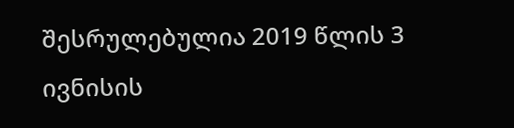შესრულებულია 2019 წლის 3 ივნისის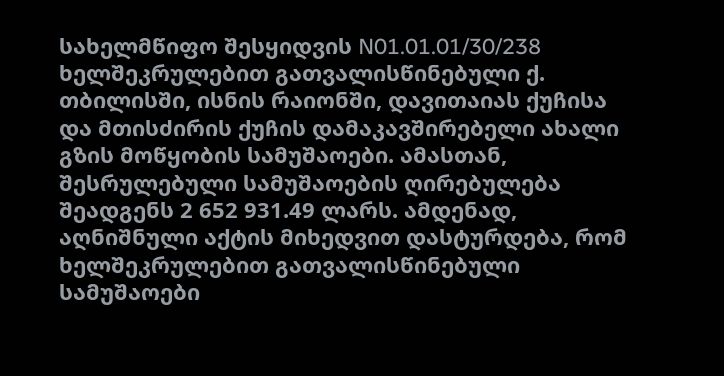სახელმწიფო შესყიდვის N01.01.01/30/238 ხელშეკრულებით გათვალისწინებული ქ. თბილისში, ისნის რაიონში, დავითაიას ქუჩისა და მთისძირის ქუჩის დამაკავშირებელი ახალი გზის მოწყობის სამუშაოები. ამასთან, შესრულებული სამუშაოების ღირებულება შეადგენს 2 652 931.49 ლარს. ამდენად, აღნიშნული აქტის მიხედვით დასტურდება, რომ ხელშეკრულებით გათვალისწინებული სამუშაოები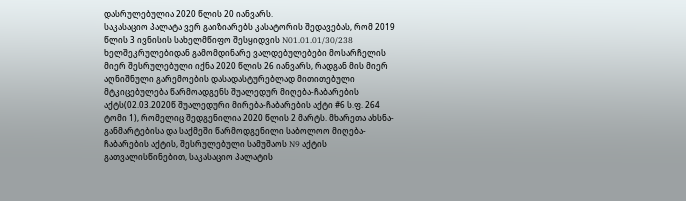დასრულებულია 2020 წლის 20 იანვარს.
საკასაციო პალატა ვერ გაიზიარებს კასატორის შედავებას, რომ 2019 წლის 3 ივნისის სახელმწიფო შესყიდვის N01.01.01/30/238 ხელშეკრულებიდან გამომდინარე ვალდებულებები მოსარჩელის მიერ შესრულებული იქნა 2020 წლის 26 იანვარს, რადგან მის მიერ აღნიშნული გარემოების დასადასტურებლად მითითებული მტკიცებულება წარმოადგენს შუალედურ მიღება-ჩაბარების აქტს(02.03.2020წ შუალედური მირება-ჩაბარების აქტი #6 ს.ფ. 264 ტომი 1), რომელიც შედგენილია 2020 წლის 2 მარტს. მხარეთა ახსნა-განმარტებისა და საქმეში წარმოდგენილი საბოლოო მიღება-ჩაბარების აქტის, შესრულებული სამუშაოს N9 აქტის გათვალისწინებით, საკასაციო პალატის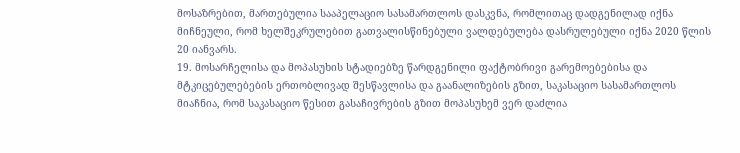მოსაზრებით, მართებულია სააპელაციო სასამართლოს დასკვნა, რომლითაც დადგენილად იქნა მიჩნეული, რომ ხელშეკრულებით გათვალისწინებული ვალდებულება დასრულებული იქნა 2020 წლის 20 იანვარს.
19. მოსარჩელისა და მოპასუხის სტადიებზე წარდგენილი ფაქტობრივი გარემოებებისა და მტკიცებულებების ერთობლივად შესწავლისა და გაანალიზების გზით, საკასაციო სასამართლოს მიაჩნია, რომ საკასაციო წესით გასაჩივრების გზით მოპასუხემ ვერ დაძლია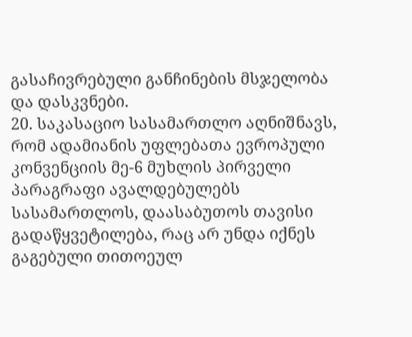გასაჩივრებული განჩინების მსჯელობა და დასკვნები.
20. საკასაციო სასამართლო აღნიშნავს, რომ ადამიანის უფლებათა ევროპული კონვენციის მე-6 მუხლის პირველი პარაგრაფი ავალდებულებს სასამართლოს, დაასაბუთოს თავისი გადაწყვეტილება, რაც არ უნდა იქნეს გაგებული თითოეულ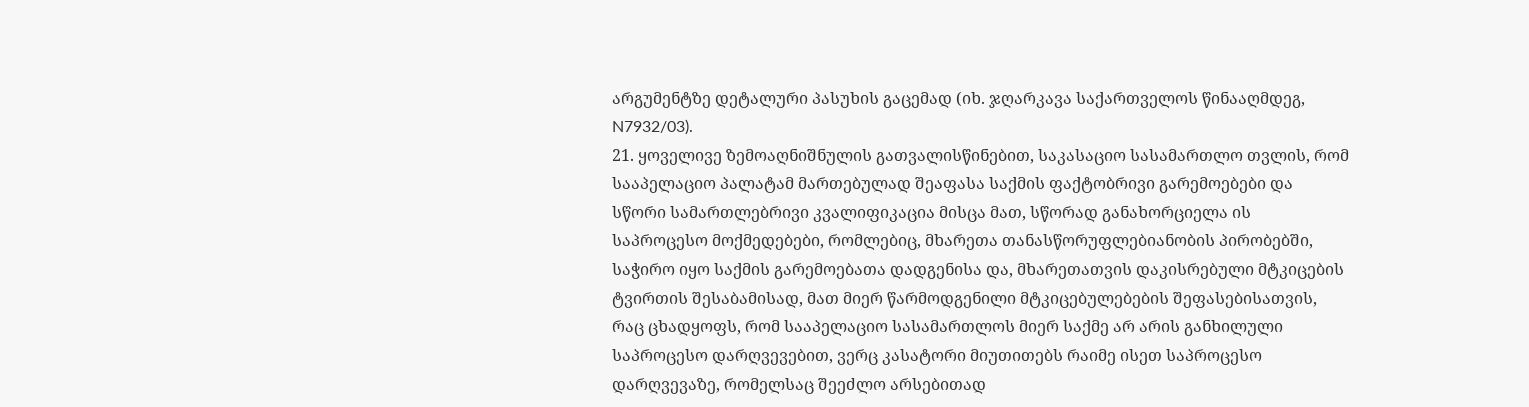არგუმენტზე დეტალური პასუხის გაცემად (იხ. ჯღარკავა საქართველოს წინააღმდეგ, N7932/03).
21. ყოველივე ზემოაღნიშნულის გათვალისწინებით, საკასაციო სასამართლო თვლის, რომ სააპელაციო პალატამ მართებულად შეაფასა საქმის ფაქტობრივი გარემოებები და სწორი სამართლებრივი კვალიფიკაცია მისცა მათ, სწორად განახორციელა ის საპროცესო მოქმედებები, რომლებიც, მხარეთა თანასწორუფლებიანობის პირობებში, საჭირო იყო საქმის გარემოებათა დადგენისა და, მხარეთათვის დაკისრებული მტკიცების ტვირთის შესაბამისად, მათ მიერ წარმოდგენილი მტკიცებულებების შეფასებისათვის, რაც ცხადყოფს, რომ სააპელაციო სასამართლოს მიერ საქმე არ არის განხილული საპროცესო დარღვევებით, ვერც კასატორი მიუთითებს რაიმე ისეთ საპროცესო დარღვევაზე, რომელსაც შეეძლო არსებითად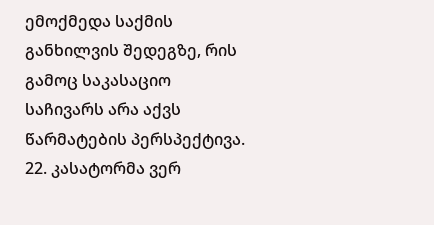ემოქმედა საქმის განხილვის შედეგზე, რის გამოც საკასაციო საჩივარს არა აქვს წარმატების პერსპექტივა.
22. კასატორმა ვერ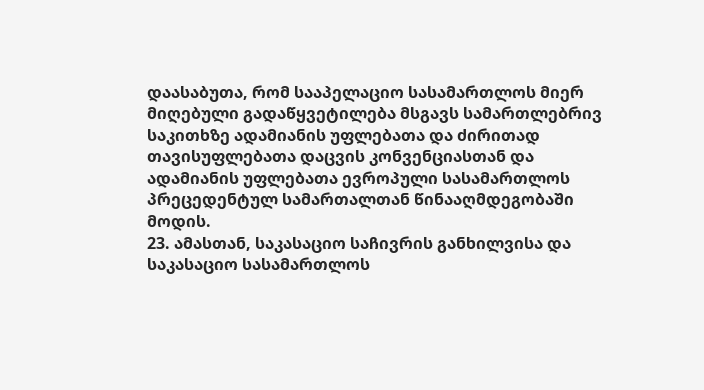დაასაბუთა, რომ სააპელაციო სასამართლოს მიერ მიღებული გადაწყვეტილება მსგავს სამართლებრივ საკითხზე ადამიანის უფლებათა და ძირითად თავისუფლებათა დაცვის კონვენციასთან და ადამიანის უფლებათა ევროპული სასამართლოს პრეცედენტულ სამართალთან წინააღმდეგობაში მოდის.
23. ამასთან, საკასაციო საჩივრის განხილვისა და საკასაციო სასამართლოს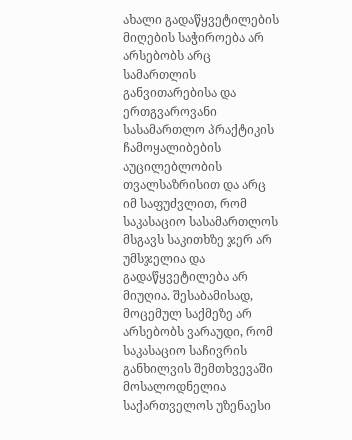ახალი გადაწყვეტილების მიღების საჭიროება არ არსებობს არც სამართლის განვითარებისა და ერთგვაროვანი სასამართლო პრაქტიკის ჩამოყალიბების აუცილებლობის თვალსაზრისით და არც იმ საფუძვლით, რომ საკასაციო სასამართლოს მსგავს საკითხზე ჯერ არ უმსჯელია და გადაწყვეტილება არ მიუღია. შესაბამისად, მოცემულ საქმეზე არ არსებობს ვარაუდი, რომ საკასაციო საჩივრის განხილვის შემთხვევაში მოსალოდნელია საქართველოს უზენაესი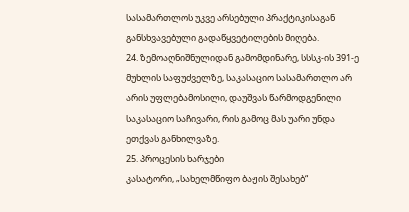სასამართლოს უკვე არსებული პრაქტიკისაგან განსხვავებული გადაწყვეტილების მიღება.
24. ზემოაღნიშნულიდან გამომდინარე, სსსკ-ის 391-ე მუხლის საფუძველზე, საკასაციო სასამართლო არ არის უფლებამოსილი, დაუშვას წარმოდგენილი საკასაციო საჩივარი, რის გამოც მას უარი უნდა ეთქვას განხილვაზე.
25. პროცესის ხარჯები
კასატორი, „სახელმწიფო ბაჟის შესახებ“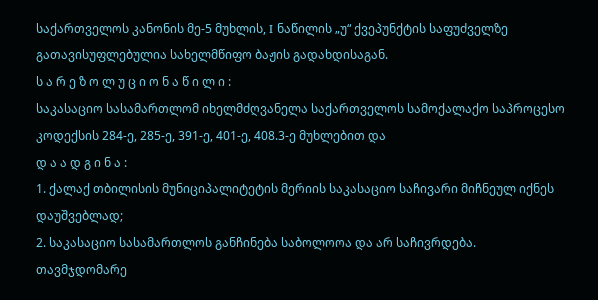საქართველოს კანონის მე-5 მუხლის, I ნაწილის „უ“ ქვეპუნქტის საფუძველზე გათავისუფლებულია სახელმწიფო ბაჟის გადახდისაგან.
ს ა რ ე ზ ო ლ უ ც ი ო ნ ა წ ი ლ ი :
საკასაციო სასამართლომ იხელმძღვანელა საქართველოს სამოქალაქო საპროცესო კოდექსის 284-ე, 285-ე, 391-ე, 401-ე, 408.3-ე მუხლებით და
დ ა ა დ გ ი ნ ა :
1. ქალაქ თბილისის მუნიციპალიტეტის მერიის საკასაციო საჩივარი მიჩნეულ იქნეს დაუშვებლად;
2. საკასაციო სასამართლოს განჩინება საბოლოოა და არ საჩივრდება.
თავმჯდომარე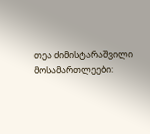თეა ძიმისტარაშვილი
მოსამართლეები: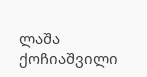ლაშა ქოჩიაშვილი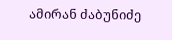ამირან ძაბუნიძე